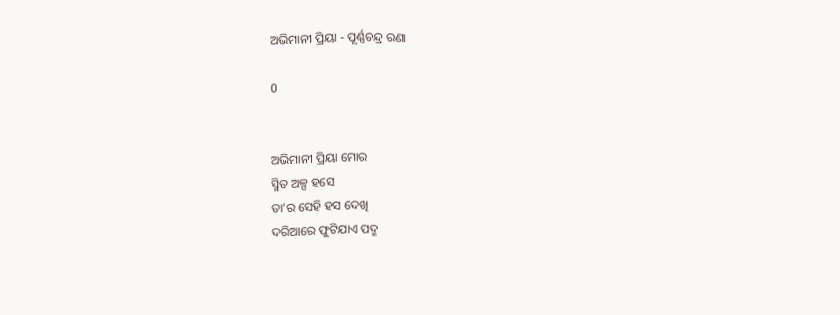ଅଭିମାନୀ ପ୍ରିୟା - ପୂର୍ଣ୍ଣଚନ୍ଦ୍ର ରଣା

0


ଅଭିମାନୀ ପ୍ରିୟା ମୋର
ସ୍ମିତ ଅଳ୍ପ ହସେ
ତା'ର ସେହି ହସ ଦେଖି
ଦରିଆରେ ଫୁଟିଯାଏ ପଦ୍ମ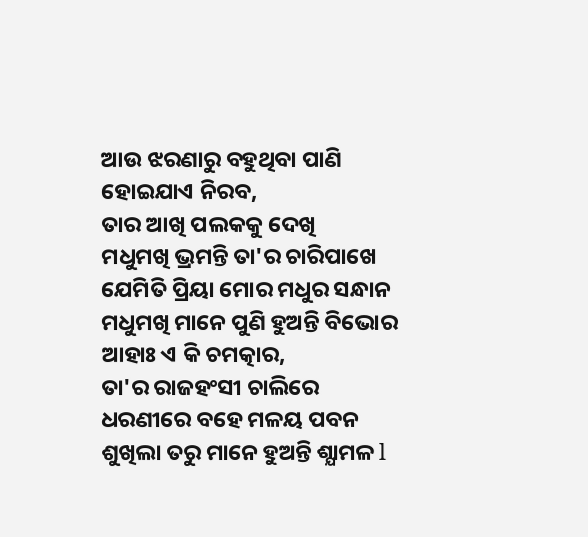ଆଉ ଝରଣାରୁ ବହୁଥିବା ପାଣି
ହୋଇଯାଏ ନିରବ,
ତାର ଆଖି ପଲକକୁ ଦେଖି
ମଧୁମଖି ଭ୍ରମନ୍ତି ତା'ର ଚାରିପାଖେ
ଯେମିତି ପ୍ରିୟା ମୋର ମଧୁର ସନ୍ଧାନ
ମଧୁମଖି ମାନେ ପୁଣି ହୁଅନ୍ତି ବିଭୋର
ଆହାଃ ଏ କି ଚମତ୍କାର,
ତା'ର ରାଜହଂସୀ ଚାଲିରେ
ଧରଣୀରେ ବହେ ମଳୟ ପବନ
ଶୁଖିଲା ତରୁ ମାନେ ହୁଅନ୍ତି ଶ୍ଯାମଳ l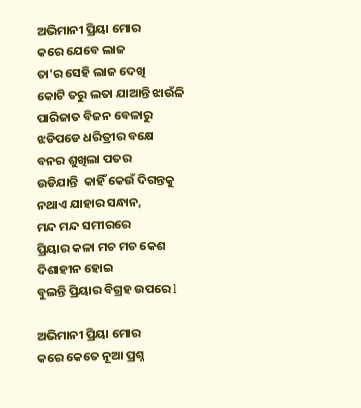ଅଭିମାନୀ ପ୍ରିୟା ମୋର
କରେ ଯେବେ ଲାଜ
ତା'ର ସେହି ଲାଜ ଦେଖି
କୋଟି ତରୁ ଲତା ଯାଆନ୍ତି ଝାଉଁଳି
ପାରିଜାତ ବିଜନ ବେଳାରୁ
ଝଡିପଡେ ଧରିତ୍ରୀର ବକ୍ଷେ
ବନର ଶୁଖିଲା ପତର
ଉଡିଯାନ୍ତି  କାହିଁ କେଉଁ ଦିଗନ୍ତକୁ
ନଥାଏ ଯାହାର ସନ୍ଧାନ,
ମନ୍ଦ ମନ୍ଦ ସମୀରରେ
ପ୍ରିୟାର କଳା ମଚ ମଚ କେଶ
ଦିଶାହୀନ ହୋଇ
ବୁଲନ୍ତି ପ୍ରିୟାର ବିଗ୍ରହ ଉପରେ l

ଅଭିମାନୀ ପ୍ରିୟା ମୋର
କରେ କେତେ ନୂଆ ପ୍ରଶ୍ନ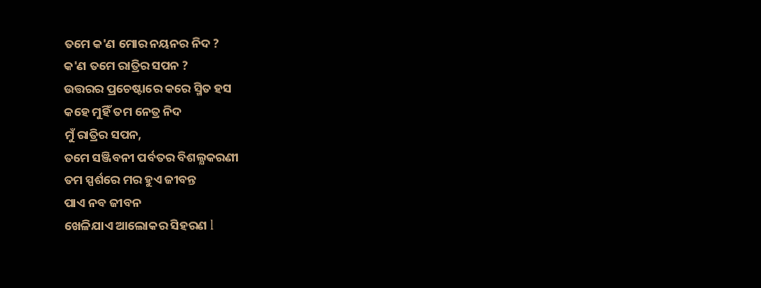ତମେ କ'ଣ ମୋର ନୟନର ନିଦ ?
କ'ଣ ତମେ ରାତ୍ରିର ସପନ ?
ଉତ୍ତରର ପ୍ରଚେଷ୍ଟାରେ କରେ ସ୍ମିତ ହସ
କହେ ମୁହିଁ ତମ ନେତ୍ର ନିଦ
ମୁଁ ରାତ୍ରିର ସପନ,
ତମେ ସଞ୍ଜିବନୀ ପର୍ବତର ବିଶଲ୍ଯକରଣୀ
ତମ ସ୍ପର୍ଶରେ ମର ହୁଏ ଜୀବନ୍ତ
ପାଏ ନବ ଜୀବନ
ଖେଳିଯାଏ ଆଲୋକର ସିହରଣ l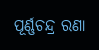ପୂର୍ଣ୍ଣଚନ୍ଦ୍ର ରଣା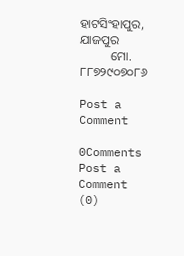ହାଟସିଂହାପୁର, ଯାଜପୁର
          ମୋ. ୮୮୭୨୯୦୭୦୮୬

Post a Comment

0Comments
Post a Comment (0)